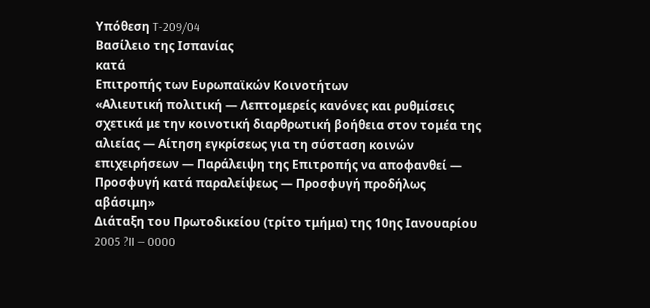Υπόθεση T-209/04
Βασίλειο της Ισπανίας
κατά
Επιτροπής των Ευρωπαϊκών Κοινοτήτων
«Αλιευτική πολιτική — Λεπτομερείς κανόνες και ρυθμίσεις σχετικά με την κοινοτική διαρθρωτική βοήθεια στον τομέα της αλιείας — Αίτηση εγκρίσεως για τη σύσταση κοινών επιχειρήσεων — Παράλειψη της Επιτροπής να αποφανθεί — Προσφυγή κατά παραλείψεως — Προσφυγή προδήλως αβάσιμη»
Διάταξη του Πρωτοδικείου (τρίτο τμήμα) της 10ης Ιανουαρίου 2005 ?II — 0000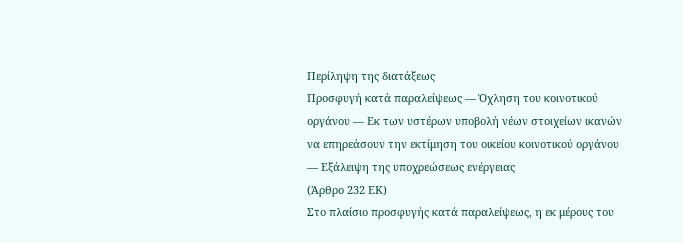Περίληψη της διατάξεως
Προσφυγή κατά παραλείψεως — Όχληση του κοινοτικού οργάνου — Εκ των υστέρων υποβολή νέων στοιχείων ικανών να επηρεάσουν την εκτίμηση του οικείου κοινοτικού οργάνου — Εξάλειψη της υποχρεώσεως ενέργειας
(Άρθρο 232 ΕΚ)
Στο πλαίσιο προσφυγής κατά παραλείψεως, η εκ μέρους του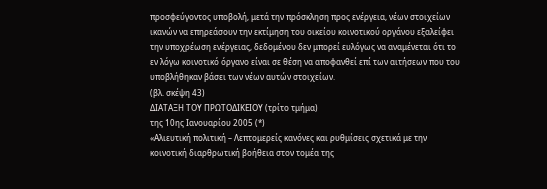προσφεύγοντος υποβολή, μετά την πρόσκληση προς ενέργεια, νέων στοιχείων ικανών να επηρεάσουν την εκτίμηση του οικείου κοινοτικού οργάνου εξαλείφει την υποχρέωση ενέργειας, δεδομένου δεν μπορεί ευλόγως να αναμένεται ότι το εν λόγω κοινοτικό όργανο είναι σε θέση να αποφανθεί επί των αιτήσεων που του υποβλήθηκαν βάσει των νέων αυτών στοιχείων.
(βλ. σκέψη 43)
ΔΙΑΤΑΞΗ ΤΟΥ ΠΡΩΤΟΔΙΚΕΙΟΥ (τρίτο τμήμα)
της 10ης Ιανουαρίου 2005 (*)
«Αλιευτική πολιτική – Λεπτομερείς κανόνες και ρυθμίσεις σχετικά με την κοινοτική διαρθρωτική βοήθεια στον τομέα της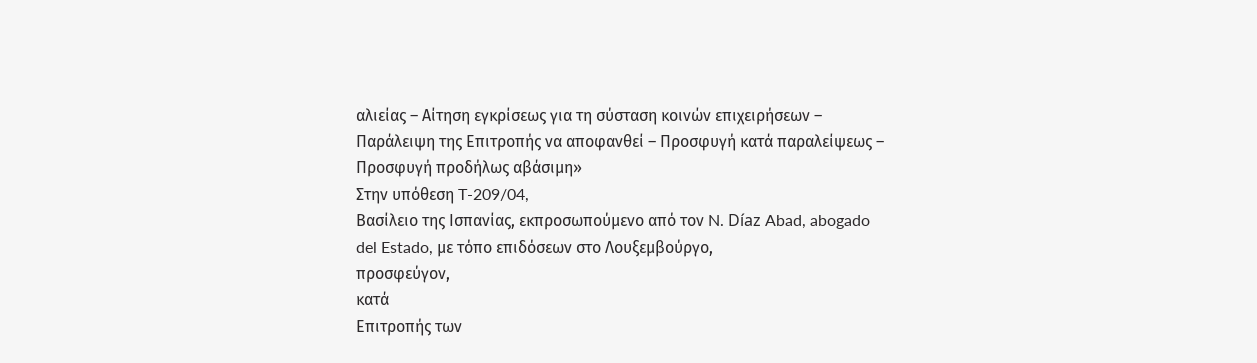αλιείας – Αίτηση εγκρίσεως για τη σύσταση κοινών επιχειρήσεων – Παράλειψη της Επιτροπής να αποφανθεί – Προσφυγή κατά παραλείψεως – Προσφυγή προδήλως αβάσιμη»
Στην υπόθεση T-209/04,
Βασίλειο της Ισπανίας, εκπροσωπούμενο από τον N. Díaz Abad, abogado del Estado, με τόπο επιδόσεων στο Λουξεμβούργο,
προσφεύγον,
κατά
Επιτροπής των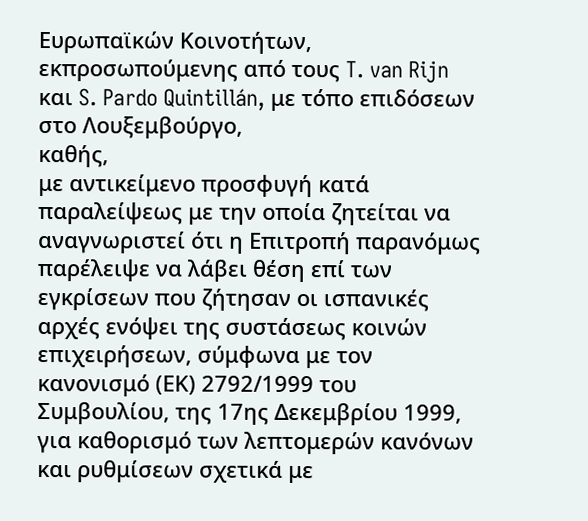Ευρωπαϊκών Κοινοτήτων, εκπροσωπούμενης από τους T. van Rijn και S. Pardo Quintillán, με τόπο επιδόσεων στο Λουξεμβούργο,
καθής,
με αντικείμενο προσφυγή κατά παραλείψεως με την οποία ζητείται να αναγνωριστεί ότι η Επιτροπή παρανόμως παρέλειψε να λάβει θέση επί των εγκρίσεων που ζήτησαν οι ισπανικές αρχές ενόψει της συστάσεως κοινών επιχειρήσεων, σύμφωνα με τον κανονισμό (ΕΚ) 2792/1999 του Συμβουλίου, της 17ης Δεκεμβρίου 1999, για καθορισμό των λεπτομερών κανόνων και ρυθμίσεων σχετικά με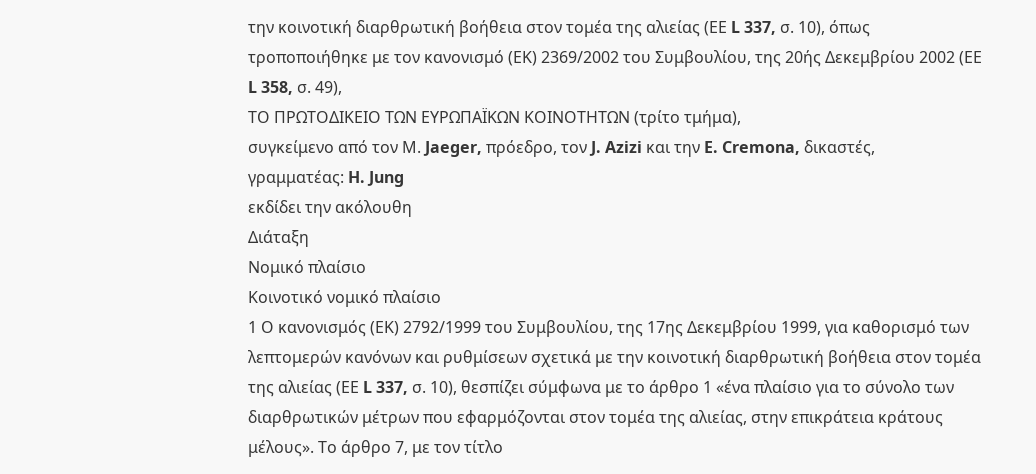την κοινοτική διαρθρωτική βοήθεια στον τομέα της αλιείας (ΕΕ L 337, σ. 10), όπως τροποποιήθηκε με τον κανονισμό (ΕΚ) 2369/2002 του Συμβουλίου, της 20ής Δεκεμβρίου 2002 (ΕΕ L 358, σ. 49),
ΤΟ ΠΡΩΤΟΔΙΚΕΙΟ ΤΩΝ ΕΥΡΩΠΑΪΚΩΝ ΚΟΙΝΟΤΗΤΩΝ (τρίτο τμήμα),
συγκείμενο από τον Μ. Jaeger, πρόεδρο, τον J. Azizi και την E. Cremona, δικαστές,
γραμματέας: H. Jung
εκδίδει την ακόλουθη
Διάταξη
Νομικό πλαίσιο
Κοινοτικό νομικό πλαίσιο
1 Ο κανονισμός (ΕΚ) 2792/1999 του Συμβουλίου, της 17ης Δεκεμβρίου 1999, για καθορισμό των λεπτομερών κανόνων και ρυθμίσεων σχετικά με την κοινοτική διαρθρωτική βοήθεια στον τομέα της αλιείας (ΕΕ L 337, σ. 10), θεσπίζει σύμφωνα με το άρθρο 1 «ένα πλαίσιο για το σύνολο των διαρθρωτικών μέτρων που εφαρμόζονται στον τομέα της αλιείας, στην επικράτεια κράτους μέλους». Το άρθρο 7, με τον τίτλο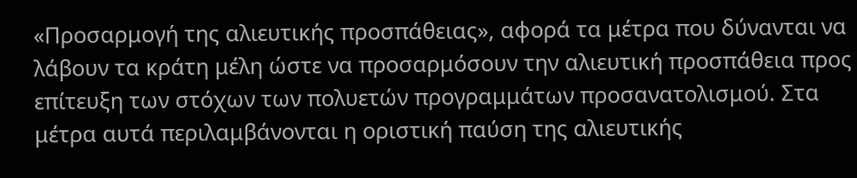«Προσαρμογή της αλιευτικής προσπάθειας», αφορά τα μέτρα που δύνανται να λάβουν τα κράτη μέλη ώστε να προσαρμόσουν την αλιευτική προσπάθεια προς επίτευξη των στόχων των πολυετών προγραμμάτων προσανατολισμού. Στα μέτρα αυτά περιλαμβάνονται η οριστική παύση της αλιευτικής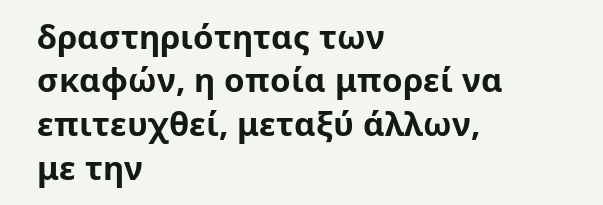δραστηριότητας των σκαφών, η οποία μπορεί να επιτευχθεί, μεταξύ άλλων, με την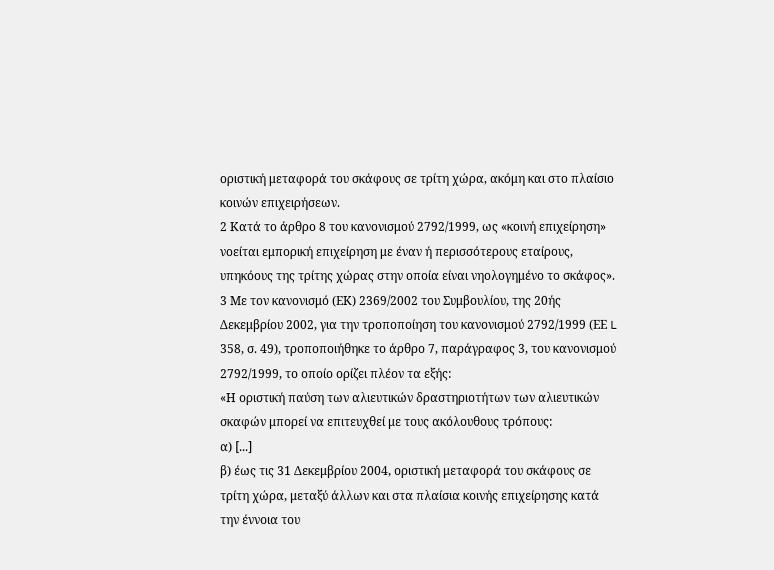οριστική μεταφορά του σκάφους σε τρίτη χώρα, ακόμη και στο πλαίσιο κοινών επιχειρήσεων.
2 Κατά το άρθρο 8 του κανονισμού 2792/1999, ως «κοινή επιχείρηση» νοείται εμπορική επιχείρηση με έναν ή περισσότερους εταίρους, υπηκόους της τρίτης χώρας στην οποία είναι νηολογημένο το σκάφος».
3 Με τον κανονισμό (ΕΚ) 2369/2002 του Συμβουλίου, της 20ής Δεκεμβρίου 2002, για την τροποποίηση του κανονισμού 2792/1999 (ΕΕ L 358, σ. 49), τροποποιήθηκε το άρθρο 7, παράγραφος 3, του κανονισμού 2792/1999, το οποίο ορίζει πλέον τα εξής:
«Η οριστική παύση των αλιευτικών δραστηριοτήτων των αλιευτικών σκαφών μπορεί να επιτευχθεί με τους ακόλουθους τρόπους:
α) [...]
β) έως τις 31 Δεκεμβρίου 2004, οριστική μεταφορά του σκάφους σε τρίτη χώρα, μεταξύ άλλων και στα πλαίσια κοινής επιχείρησης κατά την έννοια του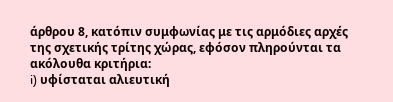άρθρου 8, κατόπιν συμφωνίας με τις αρμόδιες αρχές της σχετικής τρίτης χώρας, εφόσον πληρούνται τα ακόλουθα κριτήρια:
i) υφίσταται αλιευτική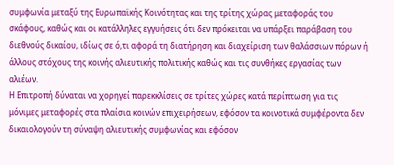συμφωνία μεταξύ της Ευρωπαϊκής Κοινότητας και της τρίτης χώρας μεταφοράς του σκάφους, καθώς και οι κατάλληλες εγγυήσεις ότι δεν πρόκειται να υπάρξει παράβαση του διεθνούς δικαίου, ιδίως σε ό,τι αφορά τη διατήρηση και διαχείριση των θαλάσσιων πόρων ή άλλους στόχους της κοινής αλιευτικής πολιτικής καθώς και τις συνθήκες εργασίας των αλιέων.
Η Επιτροπή δύναται να χορηγεί παρεκκλίσεις σε τρίτες χώρες κατά περίπτωση για τις μόνιμες μεταφορές στα πλαίσια κοινών επιχειρήσεων, εφόσον τα κοινοτικά συμφέροντα δεν δικαιολογούν τη σύναψη αλιευτικής συμφωνίας και εφόσον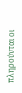πληρούνται οι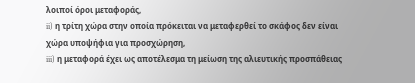λοιποί όροι μεταφοράς,
ii) η τρίτη χώρα στην οποία πρόκειται να μεταφερθεί το σκάφος δεν είναι χώρα υποψήφια για προσχώρηση,
iii) η μεταφορά έχει ως αποτέλεσμα τη μείωση της αλιευτικής προσπάθειας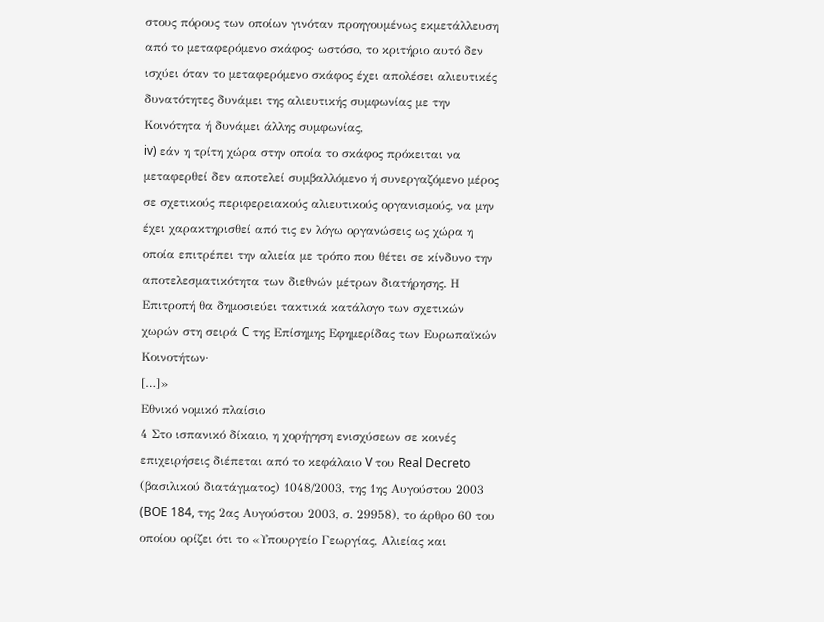στους πόρους των οποίων γινόταν προηγουμένως εκμετάλλευση από το μεταφερόμενο σκάφος· ωστόσο, το κριτήριο αυτό δεν ισχύει όταν το μεταφερόμενο σκάφος έχει απολέσει αλιευτικές δυνατότητες δυνάμει της αλιευτικής συμφωνίας με την Κοινότητα ή δυνάμει άλλης συμφωνίας,
iv) εάν η τρίτη χώρα στην οποία το σκάφος πρόκειται να μεταφερθεί δεν αποτελεί συμβαλλόμενο ή συνεργαζόμενο μέρος σε σχετικούς περιφερειακούς αλιευτικούς οργανισμούς, να μην έχει χαρακτηρισθεί από τις εν λόγω οργανώσεις ως χώρα η οποία επιτρέπει την αλιεία με τρόπο που θέτει σε κίνδυνο την αποτελεσματικότητα των διεθνών μέτρων διατήρησης. Η Επιτροπή θα δημοσιεύει τακτικά κατάλογο των σχετικών χωρών στη σειρά C της Επίσημης Εφημερίδας των Ευρωπαϊκών Κοινοτήτων·
[…]»
Εθνικό νομικό πλαίσιο
4 Στο ισπανικό δίκαιο, η χορήγηση ενισχύσεων σε κοινές επιχειρήσεις διέπεται από το κεφάλαιο V του Real Decreto (βασιλικού διατάγματος) 1048/2003, της 1ης Αυγούστου 2003 (BOE 184, της 2ας Αυγούστου 2003, σ. 29958), το άρθρο 60 του οποίου ορίζει ότι το «Υπουργείο Γεωργίας, Αλιείας και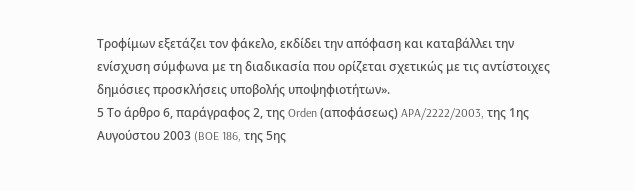Τροφίμων εξετάζει τον φάκελο, εκδίδει την απόφαση και καταβάλλει την ενίσχυση σύμφωνα με τη διαδικασία που ορίζεται σχετικώς με τις αντίστοιχες δημόσιες προσκλήσεις υποβολής υποψηφιοτήτων».
5 Το άρθρο 6, παράγραφος 2, της Orden (αποφάσεως) APA/2222/2003, της 1ης Αυγούστου 2003 (BOE 186, της 5ης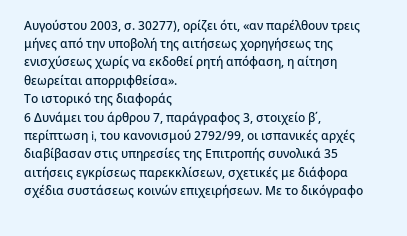Αυγούστου 2003, σ. 30277), ορίζει ότι, «αν παρέλθουν τρεις μήνες από την υποβολή της αιτήσεως χορηγήσεως της ενισχύσεως χωρίς να εκδοθεί ρητή απόφαση, η αίτηση θεωρείται απορριφθείσα».
Το ιστορικό της διαφοράς
6 Δυνάμει του άρθρου 7, παράγραφος 3, στοιχείο β΄, περίπτωση i, του κανονισμού 2792/99, οι ισπανικές αρχές διαβίβασαν στις υπηρεσίες της Επιτροπής συνολικά 35 αιτήσεις εγκρίσεως παρεκκλίσεων, σχετικές με διάφορα σχέδια συστάσεως κοινών επιχειρήσεων. Με το δικόγραφο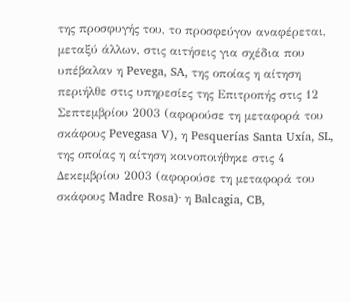της προσφυγής του, το προσφεύγον αναφέρεται, μεταξύ άλλων, στις αιτήσεις για σχέδια που υπέβαλαν η Pevega, SA, της οποίας η αίτηση περιήλθε στις υπηρεσίες της Επιτροπής στις 12 Σεπτεμβρίου 2003 (αφορούσε τη μεταφορά του σκάφους Pevegasa V), η Pesquerías Santa Uxía, SL, της οποίας η αίτηση κοινοποιήθηκε στις 4 Δεκεμβρίου 2003 (αφορούσε τη μεταφορά του σκάφους Madre Rosa)· η Balcagia, CB,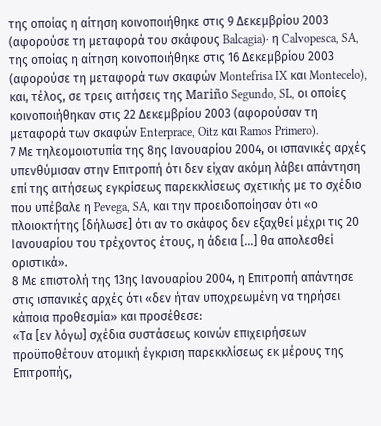της οποίας η αίτηση κοινοποιήθηκε στις 9 Δεκεμβρίου 2003 (αφορούσε τη μεταφορά του σκάφους Balcagia)· η Calvopesca, SA, της οποίας η αίτηση κοινοποιήθηκε στις 16 Δεκεμβρίου 2003 (αφορούσε τη μεταφορά των σκαφών Montefrisa IX και Montecelo), και, τέλος, σε τρεις αιτήσεις της Mariño Segundo, SL, οι οποίες κοινοποιήθηκαν στις 22 Δεκεμβρίου 2003 (αφορούσαν τη μεταφορά των σκαφών Enterprace, Oitz και Ramos Primero).
7 Με τηλεομοιοτυπία της 8ης Ιανουαρίου 2004, οι ισπανικές αρχές υπενθύμισαν στην Επιτροπή ότι δεν είχαν ακόμη λάβει απάντηση επί της αιτήσεως εγκρίσεως παρεκκλίσεως σχετικής με το σχέδιο που υπέβαλε η Pevega, SA, και την προειδοποίησαν ότι «ο πλοιοκτήτης [δήλωσε] ότι αν το σκάφος δεν εξαχθεί μέχρι τις 20 Ιανουαρίου του τρέχοντος έτους, η άδεια […] θα απολεσθεί οριστικά».
8 Με επιστολή της 13ης Ιανουαρίου 2004, η Επιτροπή απάντησε στις ισπανικές αρχές ότι «δεν ήταν υποχρεωμένη να τηρήσει κάποια προθεσμία» και προσέθεσε:
«Τα [εν λόγω] σχέδια συστάσεως κοινών επιχειρήσεων προϋποθέτουν ατομική έγκριση παρεκκλίσεως εκ μέρους της Επιτροπής,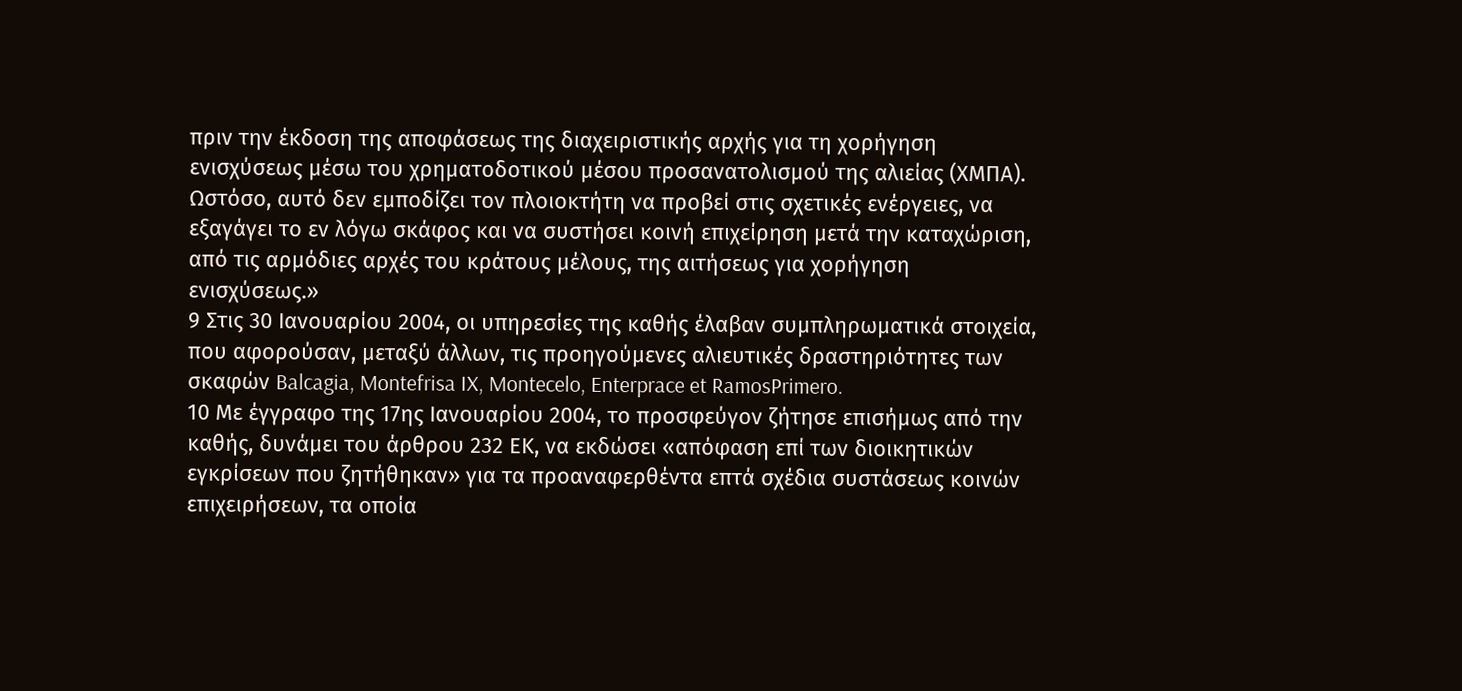πριν την έκδοση της αποφάσεως της διαχειριστικής αρχής για τη χορήγηση ενισχύσεως μέσω του χρηματοδοτικού μέσου προσανατολισμού της αλιείας (ΧΜΠΑ). Ωστόσο, αυτό δεν εμποδίζει τον πλοιοκτήτη να προβεί στις σχετικές ενέργειες, να εξαγάγει το εν λόγω σκάφος και να συστήσει κοινή επιχείρηση μετά την καταχώριση, από τις αρμόδιες αρχές του κράτους μέλους, της αιτήσεως για χορήγηση ενισχύσεως.»
9 Στις 30 Ιανουαρίου 2004, οι υπηρεσίες της καθής έλαβαν συμπληρωματικά στοιχεία, που αφορούσαν, μεταξύ άλλων, τις προηγούμενες αλιευτικές δραστηριότητες των σκαφών Balcagia, Montefrisa IX, Montecelo, Enterprace et RamosPrimero.
10 Με έγγραφο της 17ης Ιανουαρίου 2004, το προσφεύγον ζήτησε επισήμως από την καθής, δυνάμει του άρθρου 232 ΕΚ, να εκδώσει «απόφαση επί των διοικητικών εγκρίσεων που ζητήθηκαν» για τα προαναφερθέντα επτά σχέδια συστάσεως κοινών επιχειρήσεων, τα οποία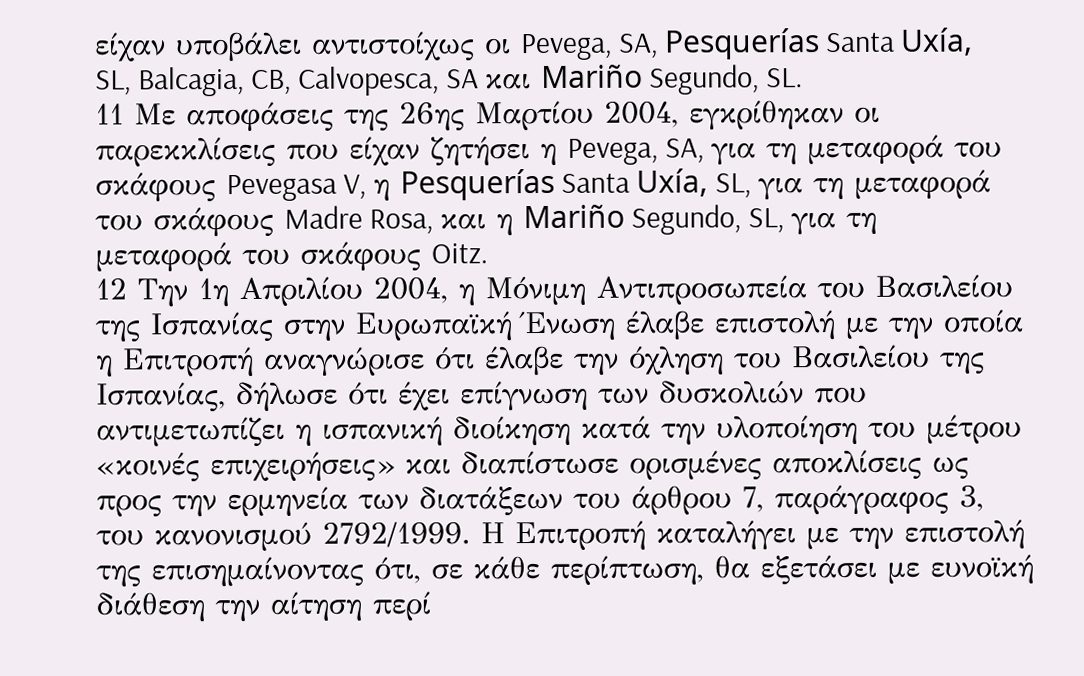είχαν υποβάλει αντιστοίχως οι Pevega, SA, Pesquerías Santa Uxía, SL, Balcagia, CB, Calvopesca, SA και Mariño Segundo, SL.
11 Με αποφάσεις της 26ης Μαρτίου 2004, εγκρίθηκαν οι παρεκκλίσεις που είχαν ζητήσει η Pevega, SA, για τη μεταφορά του σκάφους Pevegasa V, η Pesquerías Santa Uxía, SL, για τη μεταφορά του σκάφους Madre Rosa, και η Mariño Segundo, SL, για τη μεταφορά του σκάφους Oitz.
12 Την 1η Απριλίου 2004, η Μόνιμη Αντιπροσωπεία του Βασιλείου της Ισπανίας στην Ευρωπαϊκή Ένωση έλαβε επιστολή με την οποία η Επιτροπή αναγνώρισε ότι έλαβε την όχληση του Βασιλείου της Ισπανίας, δήλωσε ότι έχει επίγνωση των δυσκολιών που αντιμετωπίζει η ισπανική διοίκηση κατά την υλοποίηση του μέτρου «κοινές επιχειρήσεις» και διαπίστωσε ορισμένες αποκλίσεις ως προς την ερμηνεία των διατάξεων του άρθρου 7, παράγραφος 3, του κανονισμού 2792/1999. Η Επιτροπή καταλήγει με την επιστολή της επισημαίνοντας ότι, σε κάθε περίπτωση, θα εξετάσει με ευνοϊκή διάθεση την αίτηση περί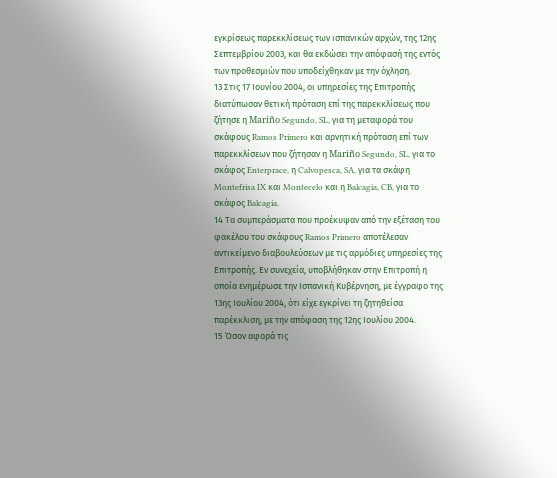εγκρίσεως παρεκκλίσεως των ισπανικών αρχών, της 12ης Σεπτεμβρίου 2003, και θα εκδώσει την απόφασή της εντός των προθεσμιών που υποδείχθηκαν με την όχληση.
13 Στις 17 Ιουνίου 2004, οι υπηρεσίες της Επιτροπής διατύπωσαν θετική πρόταση επί της παρεκκλίσεως που ζήτησε η Mariño Segundo, SL, για τη μεταφορά του σκάφους Ramos Primero και αρνητική πρόταση επί των παρεκκλίσεων που ζήτησαν η Mariño Segundo, SL, για το σκάφος Enterprace, η Calvopesca, SA, για τα σκάφη Montefrisa IX και Montecelo και η Balcagia, CB, για το σκάφος Balcagia.
14 Τα συμπεράσματα που προέκυψαν από την εξέταση του φακέλου του σκάφους Ramos Primero αποτέλεσαν αντικείμενο διαβουλεύσεων με τις αρμόδιες υπηρεσίες της Επιτροπής. Εν συνεχεία, υποβλήθηκαν στην Επιτροπή η οποία ενημέρωσε την Ισπανική Κυβέρνηση, με έγγραφο της 13ης Ιουλίου 2004, ότι είχε εγκρίνει τη ζητηθείσα παρέκκλιση, με την απόφαση της 12ης Ιουλίου 2004.
15 Όσον αφορά τις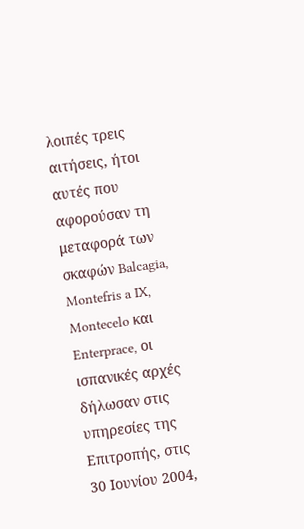λοιπές τρεις αιτήσεις, ήτοι αυτές που αφορούσαν τη μεταφορά των σκαφών Balcagia, Montefris a IX, Montecelo και Enterprace, οι ισπανικές αρχές δήλωσαν στις υπηρεσίες της Επιτροπής, στις 30 Ιουνίου 2004,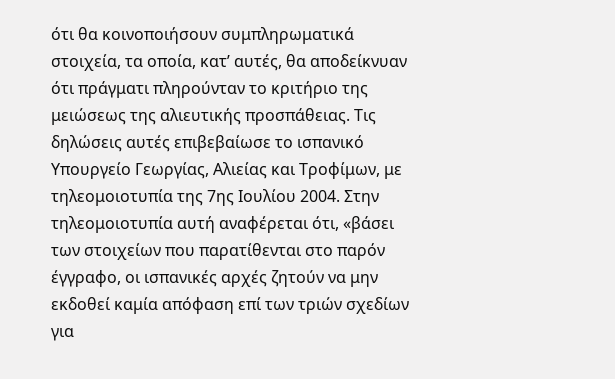ότι θα κοινοποιήσουν συμπληρωματικά στοιχεία, τα οποία, κατ’ αυτές, θα αποδείκνυαν ότι πράγματι πληρούνταν το κριτήριο της μειώσεως της αλιευτικής προσπάθειας. Τις δηλώσεις αυτές επιβεβαίωσε το ισπανικό Υπουργείο Γεωργίας, Αλιείας και Τροφίμων, με τηλεομοιοτυπία της 7ης Ιουλίου 2004. Στην τηλεομοιοτυπία αυτή αναφέρεται ότι, «βάσει των στοιχείων που παρατίθενται στο παρόν έγγραφο, οι ισπανικές αρχές ζητούν να μην εκδοθεί καμία απόφαση επί των τριών σχεδίων για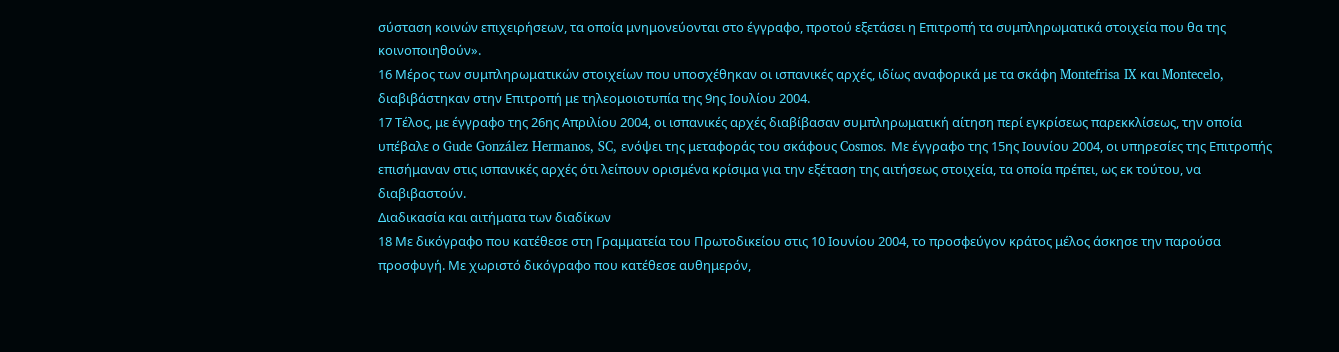σύσταση κοινών επιχειρήσεων, τα οποία μνημονεύονται στο έγγραφο, προτού εξετάσει η Επιτροπή τα συμπληρωματικά στοιχεία που θα της κοινοποιηθούν».
16 Μέρος των συμπληρωματικών στοιχείων που υποσχέθηκαν οι ισπανικές αρχές, ιδίως αναφορικά με τα σκάφη Montefrisa IX και Montecelo, διαβιβάστηκαν στην Επιτροπή με τηλεομοιοτυπία της 9ης Ιουλίου 2004.
17 Τέλος, με έγγραφο της 26ης Απριλίου 2004, οι ισπανικές αρχές διαβίβασαν συμπληρωματική αίτηση περί εγκρίσεως παρεκκλίσεως, την οποία υπέβαλε ο Gude González Hermanos, SC, ενόψει της μεταφοράς του σκάφους Cosmos. Με έγγραφο της 15ης Ιουνίου 2004, οι υπηρεσίες της Επιτροπής επισήμαναν στις ισπανικές αρχές ότι λείπουν ορισμένα κρίσιμα για την εξέταση της αιτήσεως στοιχεία, τα οποία πρέπει, ως εκ τούτου, να διαβιβαστούν.
Διαδικασία και αιτήματα των διαδίκων
18 Με δικόγραφο που κατέθεσε στη Γραμματεία του Πρωτοδικείου στις 10 Ιουνίου 2004, το προσφεύγον κράτος μέλος άσκησε την παρούσα προσφυγή. Με χωριστό δικόγραφο που κατέθεσε αυθημερόν,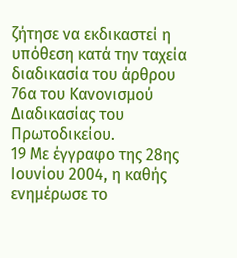ζήτησε να εκδικαστεί η υπόθεση κατά την ταχεία διαδικασία του άρθρου 76α του Κανονισμού Διαδικασίας του Πρωτοδικείου.
19 Με έγγραφο της 28ης Ιουνίου 2004, η καθής ενημέρωσε το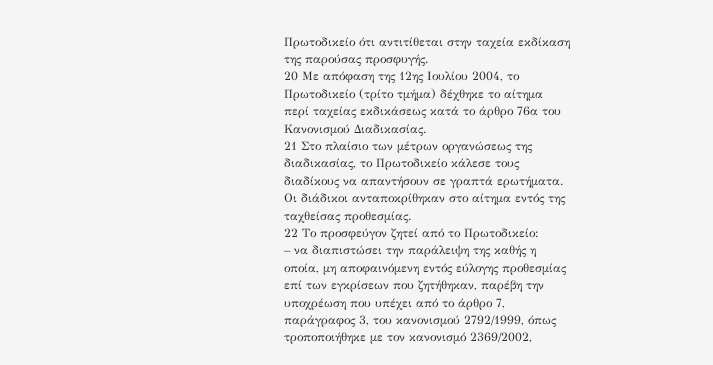Πρωτοδικείο ότι αντιτίθεται στην ταχεία εκδίκαση της παρούσας προσφυγής.
20 Με απόφαση της 12ης Ιουλίου 2004, το Πρωτοδικείο (τρίτο τμήμα) δέχθηκε το αίτημα περί ταχείας εκδικάσεως κατά το άρθρο 76α του Κανονισμού Διαδικασίας.
21 Στο πλαίσιο των μέτρων οργανώσεως της διαδικασίας, το Πρωτοδικείο κάλεσε τους διαδίκους να απαντήσουν σε γραπτά ερωτήματα. Οι διάδικοι ανταποκρίθηκαν στο αίτημα εντός της ταχθείσας προθεσμίας.
22 Το προσφεύγον ζητεί από το Πρωτοδικείο:
– να διαπιστώσει την παράλειψη της καθής η οποία, μη αποφαινόμενη εντός εύλογης προθεσμίας επί των εγκρίσεων που ζητήθηκαν, παρέβη την υποχρέωση που υπέχει από το άρθρο 7, παράγραφος 3, του κανονισμού 2792/1999, όπως τροποποιήθηκε με τον κανονισμό 2369/2002,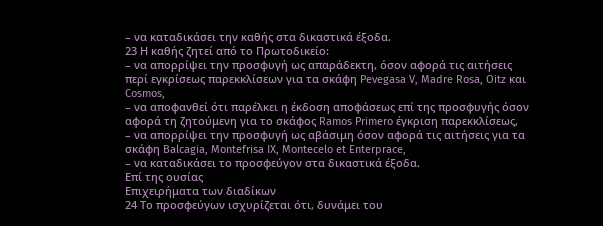– να καταδικάσει την καθής στα δικαστικά έξοδα.
23 Η καθής ζητεί από το Πρωτοδικείο:
– να απορρίψει την προσφυγή ως απαράδεκτη, όσον αφορά τις αιτήσεις περί εγκρίσεως παρεκκλίσεων για τα σκάφη Pevegasa V, Madre Rosa, Oitz και Cosmos,
– να αποφανθεί ότι παρέλκει η έκδοση αποφάσεως επί της προσφυγής όσον αφορά τη ζητούμενη για το σκάφος Ramos Primero έγκριση παρεκκλίσεως,
– να απορρίψει την προσφυγή ως αβάσιμη όσον αφορά τις αιτήσεις για τα σκάφη Balcagia, Montefrisa IX, Montecelo et Enterprace,
– να καταδικάσει το προσφεύγον στα δικαστικά έξοδα.
Επί της ουσίας
Επιχειρήματα των διαδίκων
24 Το προσφεύγων ισχυρίζεται ότι, δυνάμει του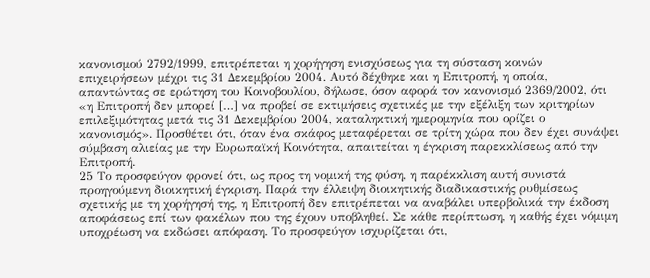κανονισμού 2792/1999, επιτρέπεται η χορήγηση ενισχύσεως για τη σύσταση κοινών επιχειρήσεων μέχρι τις 31 Δεκεμβρίου 2004. Αυτό δέχθηκε και η Επιτροπή, η οποία, απαντώντας σε ερώτηση του Κοινοβουλίου, δήλωσε, όσον αφορά τον κανονισμό 2369/2002, ότι «η Επιτροπή δεν μπορεί […] να προβεί σε εκτιμήσεις σχετικές με την εξέλιξη των κριτηρίων επιλεξιμότητας μετά τις 31 Δεκεμβρίου 2004, καταληκτική ημερομηνία που ορίζει ο κανονισμός». Προσθέτει ότι, όταν ένα σκάφος μεταφέρεται σε τρίτη χώρα που δεν έχει συνάψει σύμβαση αλιείας με την Ευρωπαϊκή Κοινότητα, απαιτείται η έγκριση παρεκκλίσεως από την Επιτροπή.
25 Το προσφεύγον φρονεί ότι, ως προς τη νομική της φύση, η παρέκκλιση αυτή συνιστά προηγούμενη διοικητική έγκριση. Παρά την έλλειψη διοικητικής διαδικαστικής ρυθμίσεως σχετικής με τη χορήγησή της, η Επιτροπή δεν επιτρέπεται να αναβάλει υπερβολικά την έκδοση αποφάσεως επί των φακέλων που της έχουν υποβληθεί. Σε κάθε περίπτωση, η καθής έχει νόμιμη υποχρέωση να εκδώσει απόφαση. Το προσφεύγον ισχυρίζεται ότι,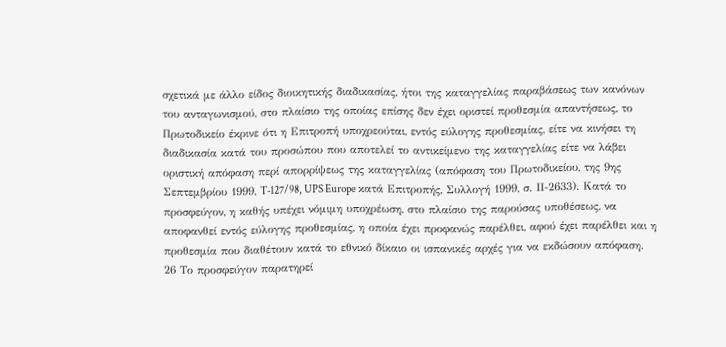σχετικά με άλλο είδος διοικητικής διαδικασίας, ήτοι της καταγγελίας παραβάσεως των κανόνων του ανταγωνισμού, στο πλαίσιο της οποίας επίσης δεν έχει οριστεί προθεσμία απαντήσεως, το Πρωτοδικείο έκρινε ότι η Επιτροπή υποχρεούται, εντός εύλογης προθεσμίας, είτε να κινήσει τη διαδικασία κατά του προσώπου που αποτελεί το αντικείμενο της καταγγελίας είτε να λάβει οριστική απόφαση περί απορρίψεως της καταγγελίας (απόφαση του Πρωτοδικείου, της 9ης Σεπτεμβρίου 1999, T‑127/98, UPS Europe κατά Επιτροπής, Συλλογή 1999, σ. ΙΙ-2633). Κατά το προσφεύγον, η καθής υπέχει νόμιμη υποχρέωση, στο πλαίσιο της παρούσας υποθέσεως, να αποφανθεί εντός εύλογης προθεσμίας, η οποία έχει προφανώς παρέλθει, αφού έχει παρέλθει και η προθεσμία που διαθέτουν κατά το εθνικό δίκαιο οι ισπανικές αρχές για να εκδώσουν απόφαση.
26 Το προσφεύγον παρατηρεί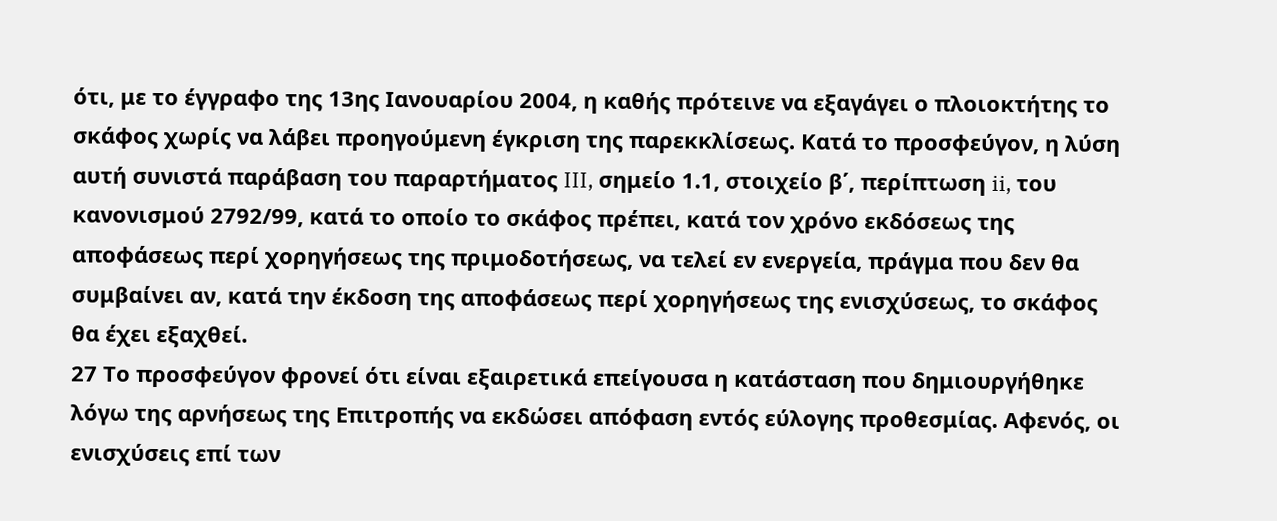ότι, με το έγγραφο της 13ης Ιανουαρίου 2004, η καθής πρότεινε να εξαγάγει ο πλοιοκτήτης το σκάφος χωρίς να λάβει προηγούμενη έγκριση της παρεκκλίσεως. Κατά το προσφεύγον, η λύση αυτή συνιστά παράβαση του παραρτήματος III, σημείο 1.1, στοιχείο β΄, περίπτωση ii, του κανονισμού 2792/99, κατά το οποίο το σκάφος πρέπει, κατά τον χρόνο εκδόσεως της αποφάσεως περί χορηγήσεως της πριμοδοτήσεως, να τελεί εν ενεργεία, πράγμα που δεν θα συμβαίνει αν, κατά την έκδοση της αποφάσεως περί χορηγήσεως της ενισχύσεως, το σκάφος θα έχει εξαχθεί.
27 Το προσφεύγον φρονεί ότι είναι εξαιρετικά επείγουσα η κατάσταση που δημιουργήθηκε λόγω της αρνήσεως της Επιτροπής να εκδώσει απόφαση εντός εύλογης προθεσμίας. Αφενός, οι ενισχύσεις επί των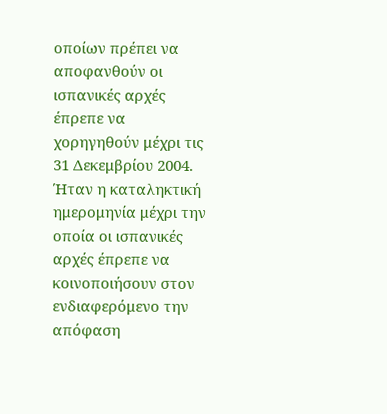οποίων πρέπει να αποφανθούν οι ισπανικές αρχές έπρεπε να χορηγηθούν μέχρι τις 31 Δεκεμβρίου 2004. Ήταν η καταληκτική ημερομηνία μέχρι την οποία οι ισπανικές αρχές έπρεπε να κοινοποιήσουν στον ενδιαφερόμενο την απόφαση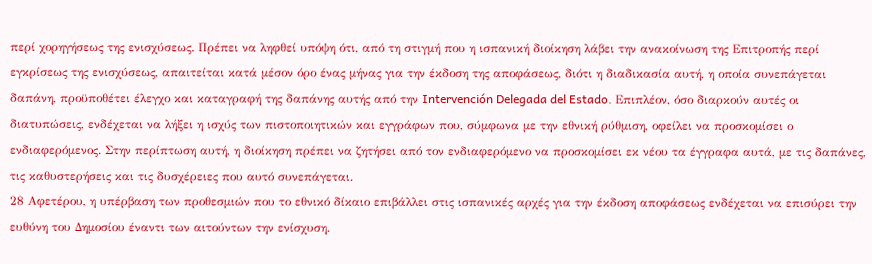περί χορηγήσεως της ενισχύσεως. Πρέπει να ληφθεί υπόψη ότι, από τη στιγμή που η ισπανική διοίκηση λάβει την ανακοίνωση της Επιτροπής περί εγκρίσεως της ενισχύσεως, απαιτείται κατά μέσον όρο ένας μήνας για την έκδοση της αποφάσεως, διότι η διαδικασία αυτή, η οποία συνεπάγεται δαπάνη, προϋποθέτει έλεγχο και καταγραφή της δαπάνης αυτής από την Intervención Delegada del Estado. Επιπλέον, όσο διαρκούν αυτές οι διατυπώσεις, ενδέχεται να λήξει η ισχύς των πιστοποιητικών και εγγράφων που, σύμφωνα με την εθνική ρύθμιση, οφείλει να προσκομίσει ο ενδιαφερόμενος. Στην περίπτωση αυτή, η διοίκηση πρέπει να ζητήσει από τον ενδιαφερόμενο να προσκομίσει εκ νέου τα έγγραφα αυτά, με τις δαπάνες, τις καθυστερήσεις και τις δυσχέρειες που αυτό συνεπάγεται.
28 Αφετέρου, η υπέρβαση των προθεσμιών που το εθνικό δίκαιο επιβάλλει στις ισπανικές αρχές για την έκδοση αποφάσεως ενδέχεται να επισύρει την ευθύνη του Δημοσίου έναντι των αιτούντων την ενίσχυση.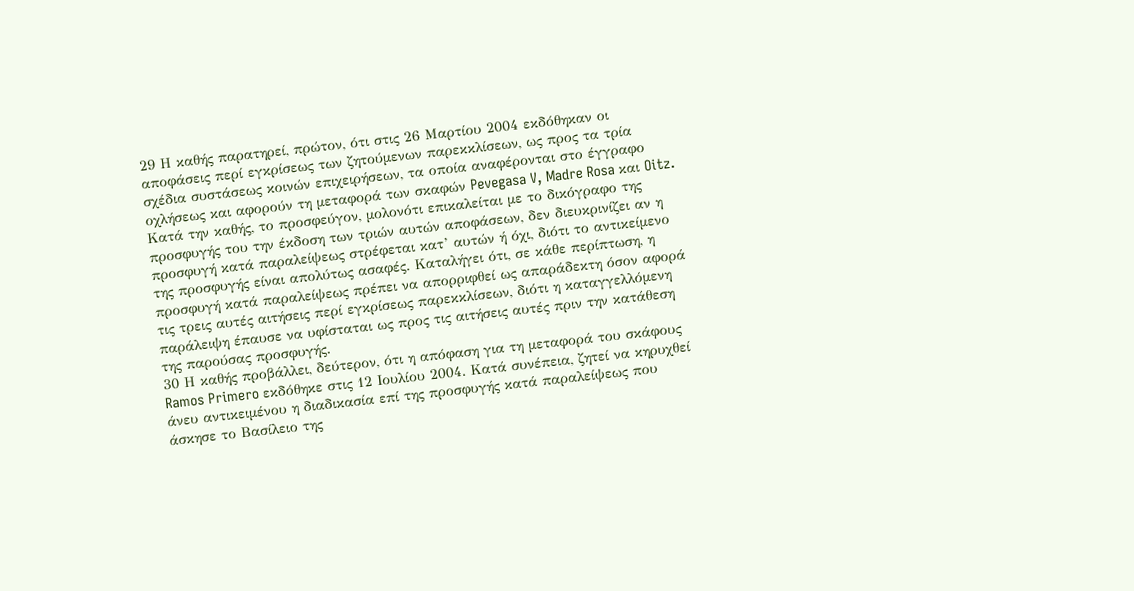29 Η καθής παρατηρεί, πρώτον, ότι στις 26 Μαρτίου 2004 εκδόθηκαν οι αποφάσεις περί εγκρίσεως των ζητούμενων παρεκκλίσεων, ως προς τα τρία σχέδια συστάσεως κοινών επιχειρήσεων, τα οποία αναφέρονται στο έγγραφο οχλήσεως και αφορούν τη μεταφορά των σκαφών Pevegasa V, Madre Rosa και Oitz. Κατά την καθής, το προσφεύγον, μολονότι επικαλείται με το δικόγραφο της προσφυγής του την έκδοση των τριών αυτών αποφάσεων, δεν διευκρινίζει αν η προσφυγή κατά παραλείψεως στρέφεται κατ’ αυτών ή όχι, διότι το αντικείμενο της προσφυγής είναι απολύτως ασαφές. Καταλήγει ότι, σε κάθε περίπτωση, η προσφυγή κατά παραλείψεως πρέπει να απορριφθεί ως απαράδεκτη όσον αφορά τις τρεις αυτές αιτήσεις περί εγκρίσεως παρεκκλίσεων, διότι η καταγγελλόμενη παράλειψη έπαυσε να υφίσταται ως προς τις αιτήσεις αυτές πριν την κατάθεση της παρούσας προσφυγής.
30 Η καθής προβάλλει, δεύτερον, ότι η απόφαση για τη μεταφορά του σκάφους Ramos Primero εκδόθηκε στις 12 Ιουλίου 2004. Κατά συνέπεια, ζητεί να κηρυχθεί άνευ αντικειμένου η διαδικασία επί της προσφυγής κατά παραλείψεως που άσκησε το Βασίλειο της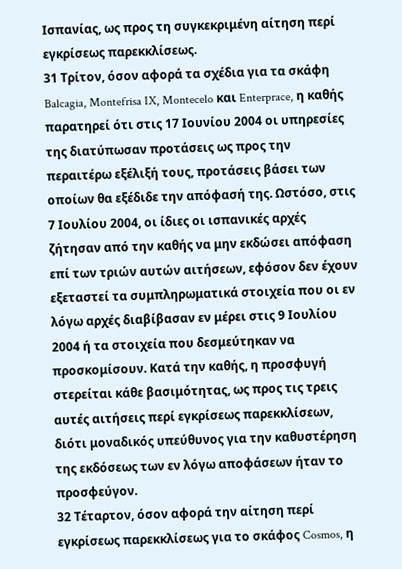Ισπανίας, ως προς τη συγκεκριμένη αίτηση περί εγκρίσεως παρεκκλίσεως.
31 Τρίτον, όσον αφορά τα σχέδια για τα σκάφη Balcagia, Montefrisa IX, Montecelo και Enterprace, η καθής παρατηρεί ότι στις 17 Ιουνίου 2004 οι υπηρεσίες της διατύπωσαν προτάσεις ως προς την περαιτέρω εξέλιξή τους, προτάσεις βάσει των οποίων θα εξέδιδε την απόφασή της. Ωστόσο, στις 7 Ιουλίου 2004, οι ίδιες οι ισπανικές αρχές ζήτησαν από την καθής να μην εκδώσει απόφαση επί των τριών αυτών αιτήσεων, εφόσον δεν έχουν εξεταστεί τα συμπληρωματικά στοιχεία που οι εν λόγω αρχές διαβίβασαν εν μέρει στις 9 Ιουλίου 2004 ή τα στοιχεία που δεσμεύτηκαν να προσκομίσουν. Κατά την καθής, η προσφυγή στερείται κάθε βασιμότητας, ως προς τις τρεις αυτές αιτήσεις περί εγκρίσεως παρεκκλίσεων, διότι μοναδικός υπεύθυνος για την καθυστέρηση της εκδόσεως των εν λόγω αποφάσεων ήταν το προσφεύγον.
32 Τέταρτον, όσον αφορά την αίτηση περί εγκρίσεως παρεκκλίσεως για το σκάφος Cosmos, η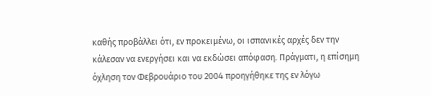καθής προβάλλει ότι, εν προκειμένω, οι ισπανικές αρχές δεν την κάλεσαν να ενεργήσει και να εκδώσει απόφαση. Πράγματι, η επίσημη όχληση τον Φεβρουάριο του 2004 προηγήθηκε της εν λόγω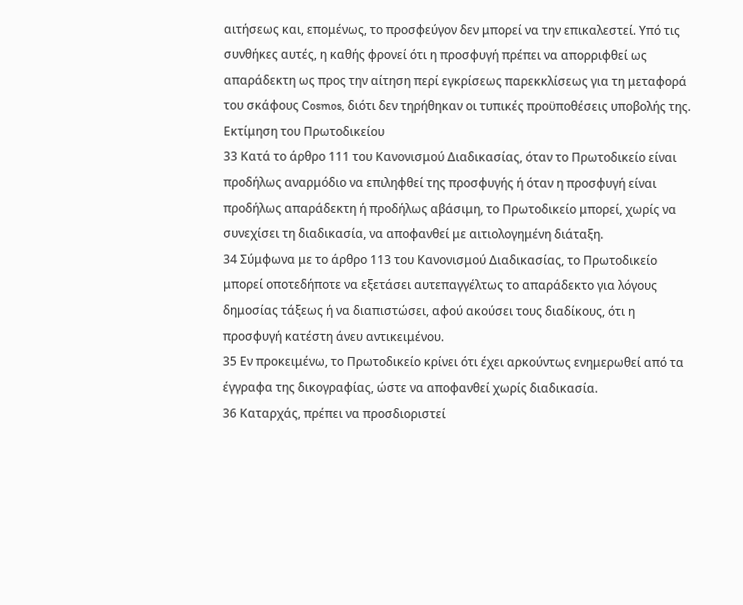αιτήσεως και, επομένως, το προσφεύγον δεν μπορεί να την επικαλεστεί. Υπό τις συνθήκες αυτές, η καθής φρονεί ότι η προσφυγή πρέπει να απορριφθεί ως απαράδεκτη ως προς την αίτηση περί εγκρίσεως παρεκκλίσεως για τη μεταφορά του σκάφους Cosmos, διότι δεν τηρήθηκαν οι τυπικές προϋποθέσεις υποβολής της.
Εκτίμηση του Πρωτοδικείου
33 Κατά το άρθρο 111 του Κανονισμού Διαδικασίας, όταν το Πρωτοδικείο είναι προδήλως αναρμόδιο να επιληφθεί της προσφυγής ή όταν η προσφυγή είναι προδήλως απαράδεκτη ή προδήλως αβάσιμη, το Πρωτοδικείο μπορεί, χωρίς να συνεχίσει τη διαδικασία, να αποφανθεί με αιτιολογημένη διάταξη.
34 Σύμφωνα με το άρθρο 113 του Κανονισμού Διαδικασίας, το Πρωτοδικείο μπορεί οποτεδήποτε να εξετάσει αυτεπαγγέλτως το απαράδεκτο για λόγους δημοσίας τάξεως ή να διαπιστώσει, αφού ακούσει τους διαδίκους, ότι η προσφυγή κατέστη άνευ αντικειμένου.
35 Εν προκειμένω, το Πρωτοδικείο κρίνει ότι έχει αρκούντως ενημερωθεί από τα έγγραφα της δικογραφίας, ώστε να αποφανθεί χωρίς διαδικασία.
36 Καταρχάς, πρέπει να προσδιοριστεί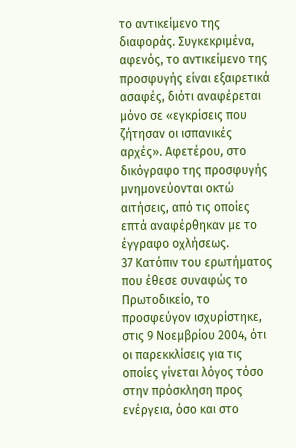το αντικείμενο της διαφοράς. Συγκεκριμένα, αφενός, το αντικείμενο της προσφυγής είναι εξαιρετικά ασαφές, διότι αναφέρεται μόνο σε «εγκρίσεις που ζήτησαν οι ισπανικές αρχές». Αφετέρου, στο δικόγραφο της προσφυγής μνημονεύονται οκτώ αιτήσεις, από τις οποίες επτά αναφέρθηκαν με το έγγραφο οχλήσεως.
37 Κατόπιν του ερωτήματος που έθεσε συναφώς το Πρωτοδικείο, το προσφεύγον ισχυρίστηκε, στις 9 Νοεμβρίου 2004, ότι οι παρεκκλίσεις για τις οποίες γίνεται λόγος τόσο στην πρόσκληση προς ενέργεια, όσο και στο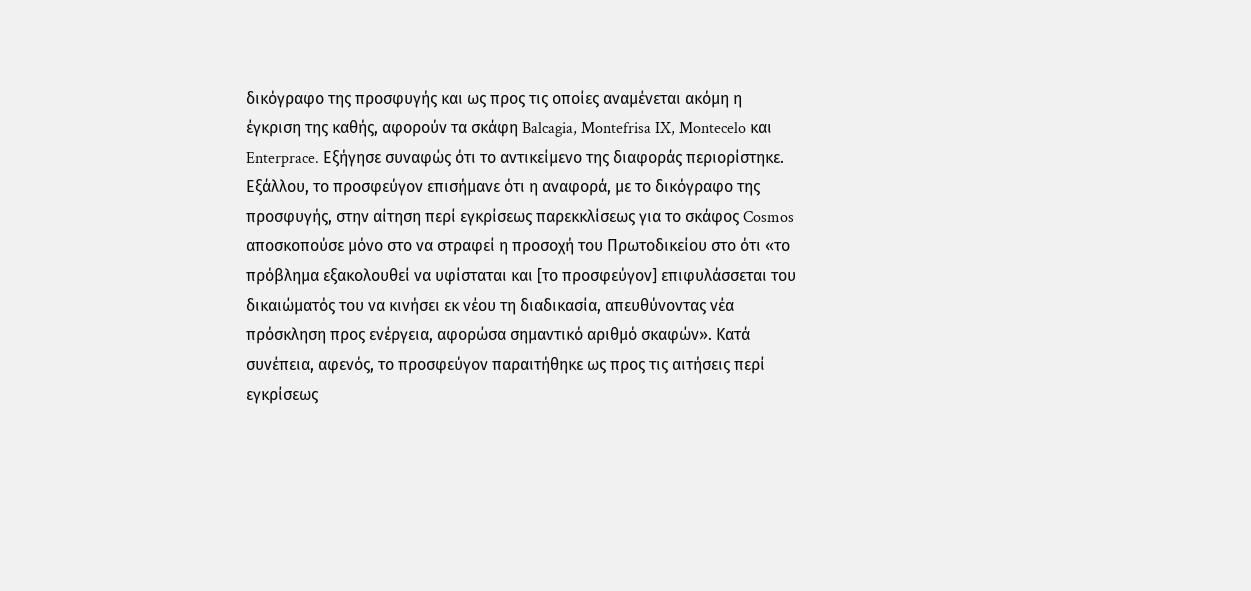δικόγραφο της προσφυγής και ως προς τις οποίες αναμένεται ακόμη η έγκριση της καθής, αφορούν τα σκάφη Balcagia, Montefrisa IX, Montecelo και Enterprace. Εξήγησε συναφώς ότι το αντικείμενο της διαφοράς περιορίστηκε. Εξάλλου, το προσφεύγον επισήμανε ότι η αναφορά, με το δικόγραφο της προσφυγής, στην αίτηση περί εγκρίσεως παρεκκλίσεως για το σκάφος Cosmos αποσκοπούσε μόνο στο να στραφεί η προσοχή του Πρωτοδικείου στο ότι «το πρόβλημα εξακολουθεί να υφίσταται και [το προσφεύγον] επιφυλάσσεται του δικαιώματός του να κινήσει εκ νέου τη διαδικασία, απευθύνοντας νέα πρόσκληση προς ενέργεια, αφορώσα σημαντικό αριθμό σκαφών». Κατά συνέπεια, αφενός, το προσφεύγον παραιτήθηκε ως προς τις αιτήσεις περί εγκρίσεως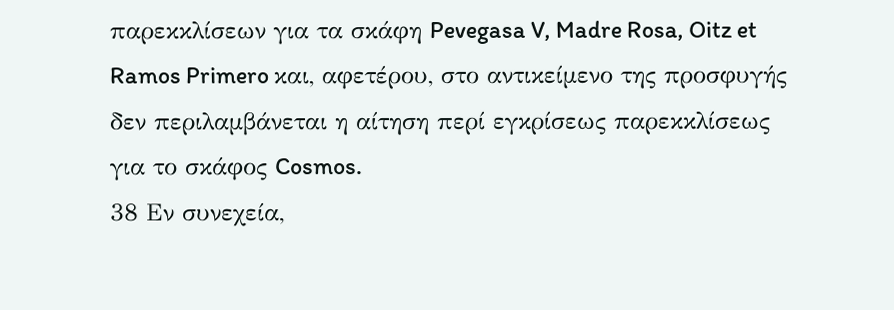παρεκκλίσεων για τα σκάφη Pevegasa V, Madre Rosa, Oitz et Ramos Primero και, αφετέρου, στο αντικείμενο της προσφυγής δεν περιλαμβάνεται η αίτηση περί εγκρίσεως παρεκκλίσεως για το σκάφος Cosmos.
38 Εν συνεχεία,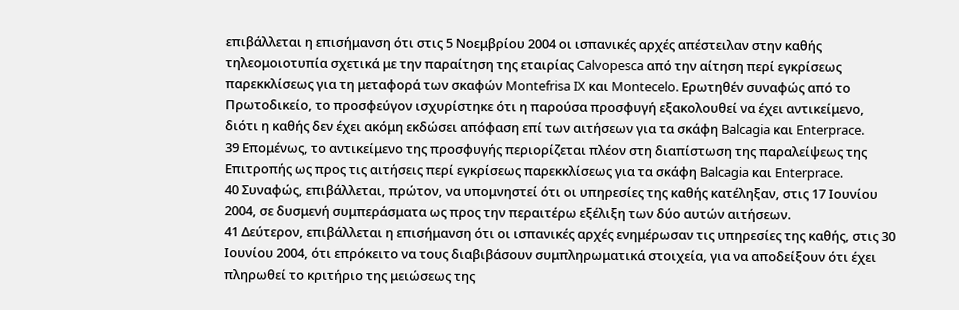επιβάλλεται η επισήμανση ότι στις 5 Νοεμβρίου 2004 οι ισπανικές αρχές απέστειλαν στην καθής τηλεομοιοτυπία σχετικά με την παραίτηση της εταιρίας Calvopesca από την αίτηση περί εγκρίσεως παρεκκλίσεως για τη μεταφορά των σκαφών Montefrisa IX και Montecelo. Ερωτηθέν συναφώς από το Πρωτοδικείο, το προσφεύγον ισχυρίστηκε ότι η παρούσα προσφυγή εξακολουθεί να έχει αντικείμενο, διότι η καθής δεν έχει ακόμη εκδώσει απόφαση επί των αιτήσεων για τα σκάφη Balcagia και Enterprace.
39 Επομένως, το αντικείμενο της προσφυγής περιορίζεται πλέον στη διαπίστωση της παραλείψεως της Επιτροπής ως προς τις αιτήσεις περί εγκρίσεως παρεκκλίσεως για τα σκάφη Balcagia και Enterprace.
40 Συναφώς, επιβάλλεται, πρώτον, να υπομνηστεί ότι οι υπηρεσίες της καθής κατέληξαν, στις 17 Ιουνίου 2004, σε δυσμενή συμπεράσματα ως προς την περαιτέρω εξέλιξη των δύο αυτών αιτήσεων.
41 Δεύτερον, επιβάλλεται η επισήμανση ότι οι ισπανικές αρχές ενημέρωσαν τις υπηρεσίες της καθής, στις 30 Ιουνίου 2004, ότι επρόκειτο να τους διαβιβάσουν συμπληρωματικά στοιχεία, για να αποδείξουν ότι έχει πληρωθεί το κριτήριο της μειώσεως της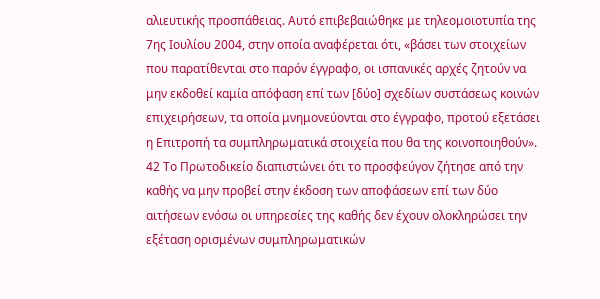αλιευτικής προσπάθειας. Αυτό επιβεβαιώθηκε με τηλεομοιοτυπία της 7ης Ιουλίου 2004, στην οποία αναφέρεται ότι, «βάσει των στοιχείων που παρατίθενται στο παρόν έγγραφο, οι ισπανικές αρχές ζητούν να μην εκδοθεί καμία απόφαση επί των [δύο] σχεδίων συστάσεως κοινών επιχειρήσεων, τα οποία μνημονεύονται στο έγγραφο, προτού εξετάσει η Επιτροπή τα συμπληρωματικά στοιχεία που θα της κοινοποιηθούν».
42 Το Πρωτοδικείο διαπιστώνει ότι το προσφεύγον ζήτησε από την καθής να μην προβεί στην έκδοση των αποφάσεων επί των δύο αιτήσεων ενόσω οι υπηρεσίες της καθής δεν έχουν ολοκληρώσει την εξέταση ορισμένων συμπληρωματικών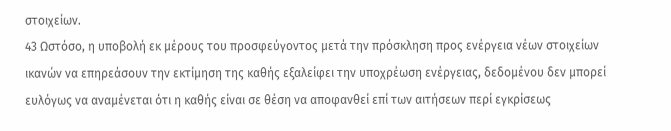στοιχείων.
43 Ωστόσο, η υποβολή εκ μέρους του προσφεύγοντος μετά την πρόσκληση προς ενέργεια νέων στοιχείων ικανών να επηρεάσουν την εκτίμηση της καθής εξαλείφει την υποχρέωση ενέργειας, δεδομένου δεν μπορεί ευλόγως να αναμένεται ότι η καθής είναι σε θέση να αποφανθεί επί των αιτήσεων περί εγκρίσεως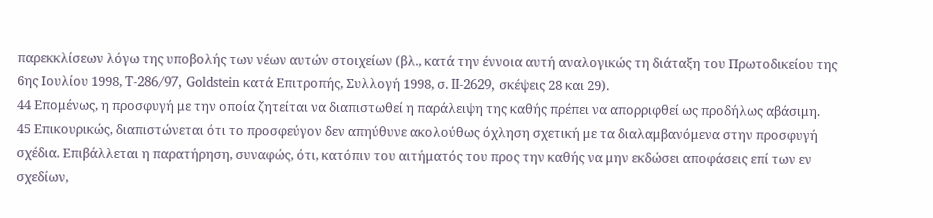παρεκκλίσεων λόγω της υποβολής των νέων αυτών στοιχείων (βλ., κατά την έννοια αυτή αναλογικώς τη διάταξη του Πρωτοδικείου της 6ης Ιουλίου 1998, T‑286/97, Goldstein κατά Επιτροπής, Συλλογή 1998, σ. II‑2629, σκέψεις 28 και 29).
44 Επομένως, η προσφυγή με την οποία ζητείται να διαπιστωθεί η παράλειψη της καθής πρέπει να απορριφθεί ως προδήλως αβάσιμη.
45 Επικουρικώς, διαπιστώνεται ότι το προσφεύγον δεν απηύθυνε ακολούθως όχληση σχετική με τα διαλαμβανόμενα στην προσφυγή σχέδια. Επιβάλλεται η παρατήρηση, συναφώς, ότι, κατόπιν του αιτήματός του προς την καθής να μην εκδώσει αποφάσεις επί των εν σχεδίων,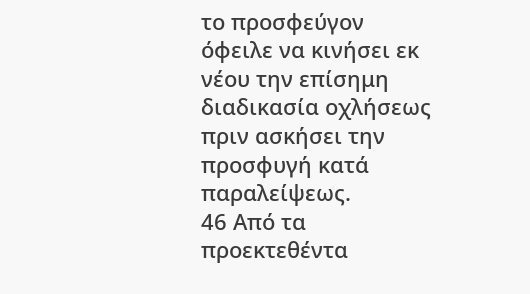το προσφεύγον όφειλε να κινήσει εκ νέου την επίσημη διαδικασία οχλήσεως πριν ασκήσει την προσφυγή κατά παραλείψεως.
46 Από τα προεκτεθέντα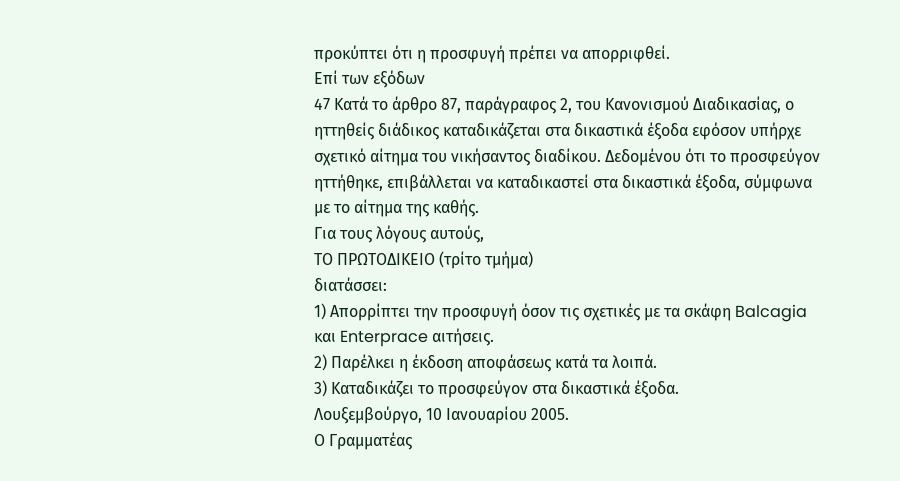προκύπτει ότι η προσφυγή πρέπει να απορριφθεί.
Επί των εξόδων
47 Κατά το άρθρο 87, παράγραφος 2, του Κανονισμού Διαδικασίας, ο ηττηθείς διάδικος καταδικάζεται στα δικαστικά έξοδα εφόσον υπήρχε σχετικό αίτημα του νικήσαντος διαδίκου. Δεδομένου ότι το προσφεύγον ηττήθηκε, επιβάλλεται να καταδικαστεί στα δικαστικά έξοδα, σύμφωνα με το αίτημα της καθής.
Για τους λόγους αυτούς,
ΤΟ ΠΡΩΤΟΔΙΚΕΙΟ (τρίτο τμήμα)
διατάσσει:
1) Απορρίπτει την προσφυγή όσον τις σχετικές με τα σκάφη Balcagia και Enterprace αιτήσεις.
2) Παρέλκει η έκδοση αποφάσεως κατά τα λοιπά.
3) Καταδικάζει το προσφεύγον στα δικαστικά έξοδα.
Λουξεμβούργο, 10 Ιανουαρίου 2005.
Ο Γραμματέας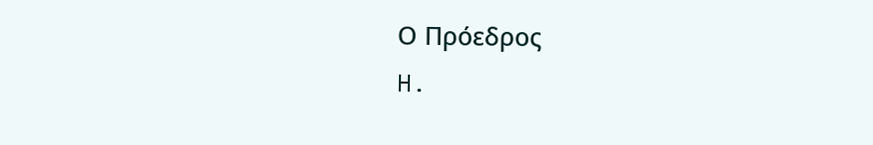Ο Πρόεδρος
H.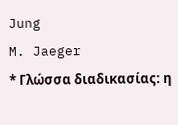Jung
M. Jaeger
* Γλώσσα διαδικασίας: η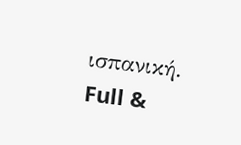ισπανική.
Full &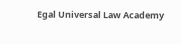Egal Universal Law Academy